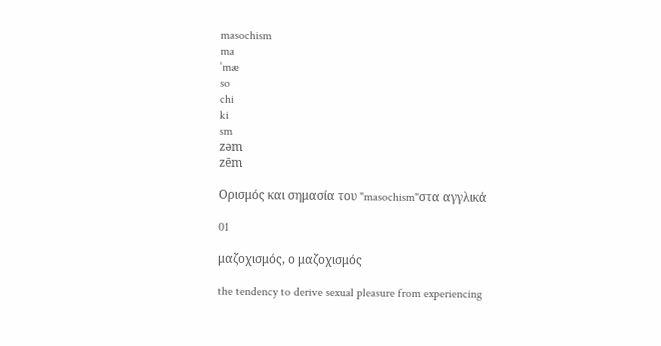masochism
ma
ˈmæ
so
chi
ki
sm
zəm
zēm

Ορισμός και σημασία του "masochism"στα αγγλικά

01

μαζοχισμός, ο μαζοχισμός

the tendency to derive sexual pleasure from experiencing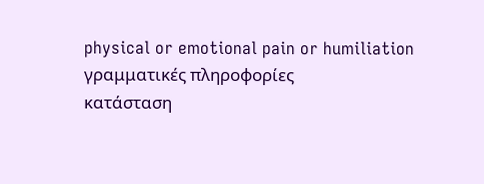physical or emotional pain or humiliation
γραμματικές πληροφορίες
κατάσταση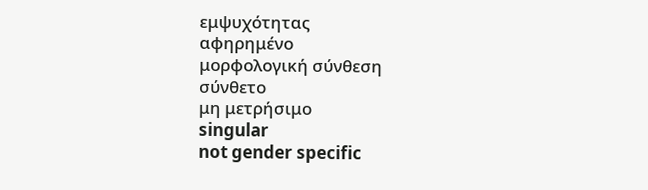εμψυχότητας
αφηρημένο
μορφολογική σύνθεση
σύνθετο
μη μετρήσιμο
singular
not gender specific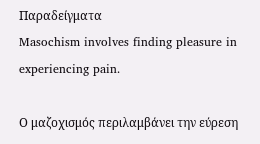Παραδείγματα
Masochism involves finding pleasure in experiencing pain.

Ο μαζοχισμός περιλαμβάνει την εύρεση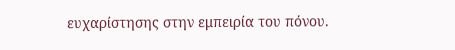ευχαρίστησης στην εμπειρία του πόνου.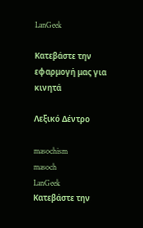LanGeek

Κατεβάστε την εφαρμογή μας για κινητά

Λεξικό Δέντρο

masochism
masoch
LanGeek
Κατεβάστε την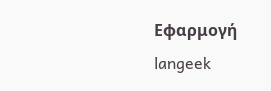Εφαρμογή
langeek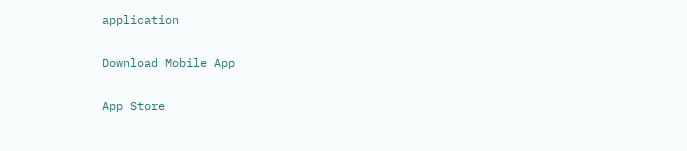application

Download Mobile App

App Store